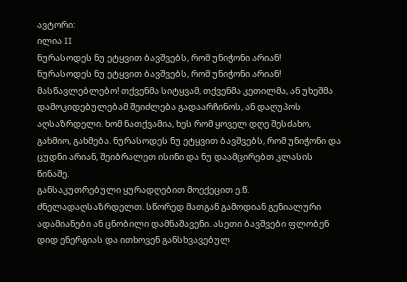ავტორი:
ილია II
ნურასოდეს ნუ ეტყვით ბავშვებს, რომ უნიჭონი არიან!
ნურასოდეს ნუ ეტყვით ბავშვებს, რომ უნიჭონი არიან!
მასწავლებლებო! თქვენმა სიტყვამ, თქვენმა კეთილმა, ან უხეშმა დამოკიდებულებამ შეიძლება გადაარჩინოს, ან დაღუპოს აღსაზრდელი. ხომ ნათქვამია, ხეს რომ ყოველ დღე შესძახო, გახმიო, გახმება. ნურასოდეს ნუ ეტყვით ბავშვებს, რომ უნიჭონი და ცუდნი არიან, შეიბრალეთ ისინი და ნუ დაამცირებთ კლასის წინაშე.
განსაკუთრებული ყურადღებით მოექეცით ე.წ. ძნელადაღსაზრდელთ. სწორედ მათგან გამოდიან გენიალური ადამიანები ან ცნობილი დამნაშავენი. ასეთი ბავშვები ფლობენ დიდ ენერგიას და ითხოვენ განსხვავებულ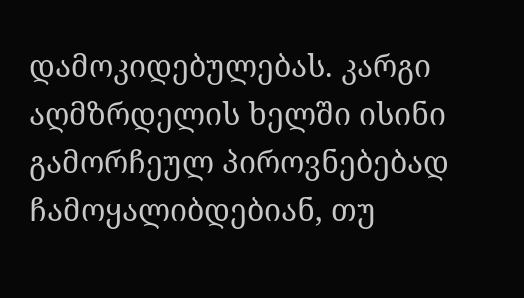დამოკიდებულებას. კარგი აღმზრდელის ხელში ისინი გამორჩეულ პიროვნებებად ჩამოყალიბდებიან, თუ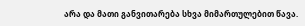არა და მათი განვითარება სხვა მიმართულებით წავა.